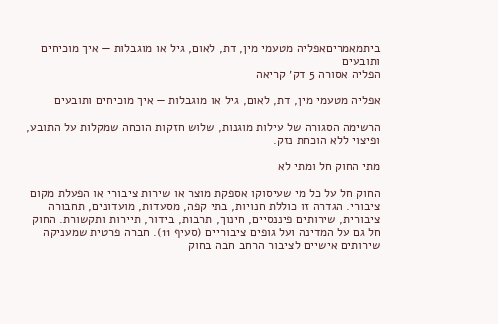ביתמאמריםאפליה מטעמי מין, דת, לאום, גיל או מוגבלות — איך מוכיחים ותובעים
הפליה אסורה 5 דק׳ קריאה

אפליה מטעמי מין, דת, לאום, גיל או מוגבלות — איך מוכיחים ותובעים

הרשימה הסגורה של עילות מוגנות, שלוש חזקות הוכחה שמקלות על התובע, ופיצוי ללא הוכחת נזק.

מתי החוק חל ומתי לא

החוק חל על כל מי שעיסוקו אספקת מוצר או שירות ציבורי או הפעלת מקום ציבורי. הגדרה זו כוללת חנויות, בתי קפה, מסעדות, מועדונים, תחבורה ציבורית, שירותים פיננסיים, חינוך, תרבות, בידור, תיירות ותקשורת. החוק חל גם על המדינה ועל גופים ציבוריים (סעיף 11). חברה פרטית שמעניקה שירותים אישיים לציבור הרחב חבה בחוק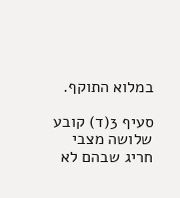במלוא התוקף.

סעיף 3(ד) קובע שלושה מצבי חריג שבהם לא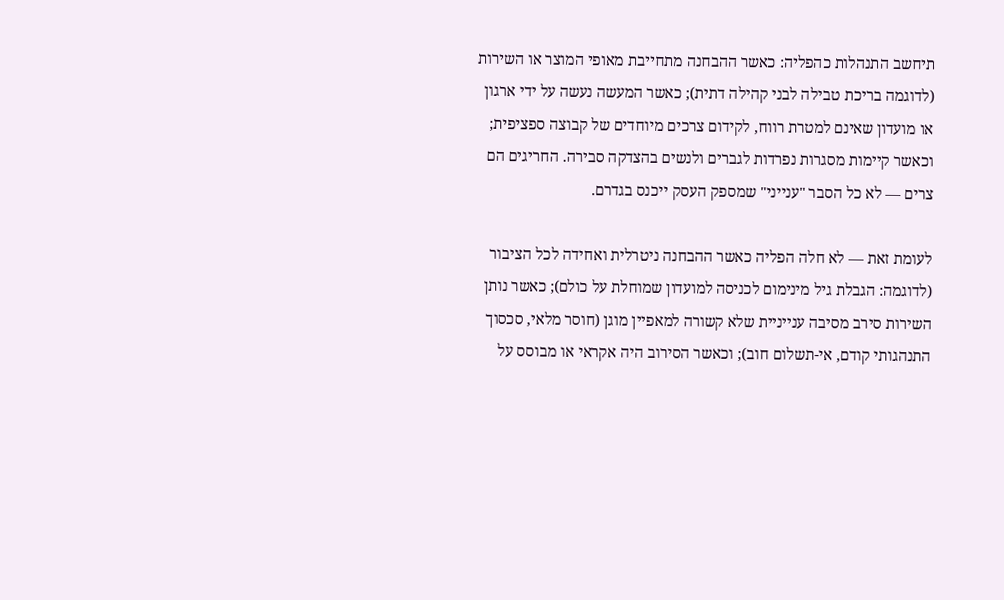תיחשב התנהלות כהפליה: כאשר ההבחנה מתחייבת מאופי המוצר או השירות (לדוגמה בריכת טבילה לבני קהילה דתית); כאשר המעשה נעשה על ידי ארגון או מועדון שאינם למטרת רווח, לקידום צרכים מיוחדים של קבוצה ספציפית; וכאשר קיימות מסגרות נפרדות לגברים ולנשים בהצדקה סבירה. החריגים הם צרים — לא כל הסבר "ענייני" שמספק העסק ייכנס בגדרם.

לעומת זאת — לא חלה הפליה כאשר ההבחנה ניטרלית ואחידה לכל הציבור (לדוגמה: הגבלת גיל מינימום לכניסה למועדון שמוחלת על כולם); כאשר נותן השירות סירב מסיבה ענייניית שלא קשורה למאפיין מוגן (חוסר מלאי, סכסוך התנהגותי קודם, אי-תשלום חוב); וכאשר הסירוב היה אקראי או מבוסס על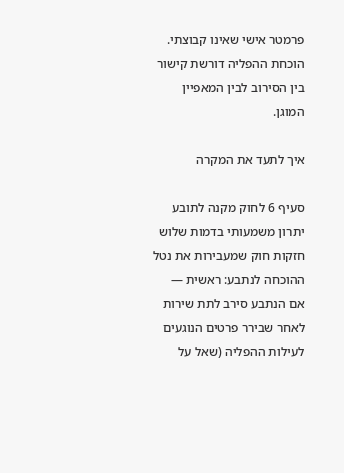פרמטר אישי שאינו קבוצתי. הוכחת ההפליה דורשת קישור בין הסירוב לבין המאפיין המוגן.

איך לתעד את המקרה

סעיף 6 לחוק מקנה לתובע יתרון משמעותי בדמות שלוש חזקות חוק שמעבירות את נטל ההוכחה לנתבע: ראשית — אם הנתבע סירב לתת שירות לאחר שבירר פרטים הנוגעים לעילות ההפליה (שאל על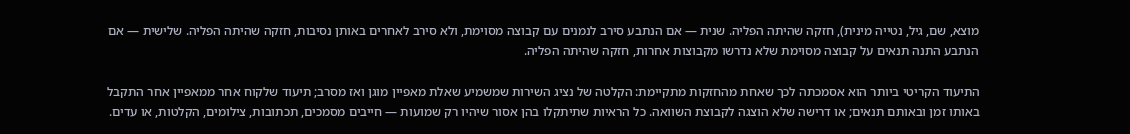מוצא, שם, גיל, נטייה מינית), חזקה שהיתה הפליה. שנית — אם הנתבע סירב לנמנים עם קבוצה מסוימת, ולא סירב לאחרים באותן נסיבות, חזקה שהיתה הפליה. שלישית — אם הנתבע התנה תנאים על קבוצה מסוימת שלא נדרשו מקבוצות אחרות, חזקה שהיתה הפליה.

התיעוד הקריטי ביותר הוא אסמכתה לכך שאחת מהחזקות מתקיימת: הקלטה של נציג השירות שמשמיע שאלת מאפיין מוגן ואז מסרב; תיעוד שלקוח אחר ממאפיין אחר התקבל באותו זמן ובאותם תנאים; או דרישה שלא הוצגה לקבוצת השוואה. כל הראיות שתיתקלו בהן אסור שיהיו רק שמועות — חייבים מסמכים, תכתובות, צילומים, הקלטות, או עדים.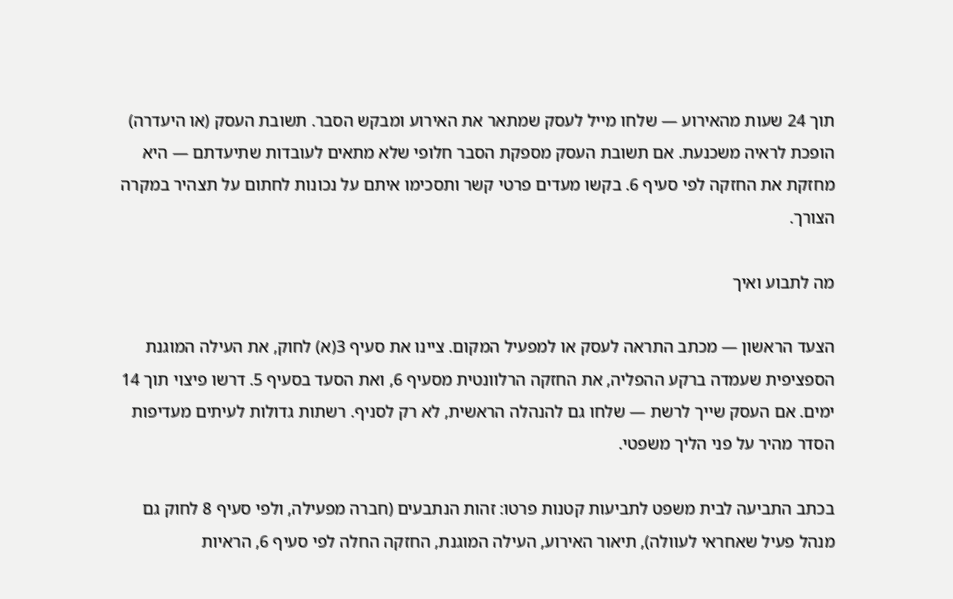תוך 24 שעות מהאירוע — שלחו מייל לעסק שמתאר את האירוע ומבקש הסבר. תשובת העסק (או היעדרה) הופכת לראיה משכנעת. אם תשובת העסק מספקת הסבר חלופי שלא מתאים לעובדות שתיעדתם — היא מחזקת את החזקה לפי סעיף 6. בקשו מעדים פרטי קשר ותסכימו איתם על נכונות לחתום על תצהיר במקרה הצורך.

מה לתבוע ואיך

הצעד הראשון — מכתב התראה לעסק או למפעיל המקום. ציינו את סעיף 3(א) לחוק, את העילה המוגנת הספציפית שעמדה ברקע ההפליה, את החזקה הרלוונטית מסעיף 6, ואת הסעד בסעיף 5. דרשו פיצוי תוך 14 ימים. אם העסק שייך לרשת — שלחו גם להנהלה הראשית, לא רק לסניף. רשתות גדולות לעיתים מעדיפות הסדר מהיר על פני הליך משפטי.

בכתב התביעה לבית משפט לתביעות קטנות פרטו: זהות הנתבעים (חברה מפעילה, ולפי סעיף 8 לחוק גם מנהל פעיל שאחראי לעוולה), תיאור האירוע, העילה המוגנת, החזקה החלה לפי סעיף 6, הראיות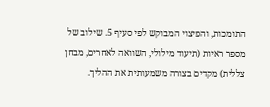התומכות, והפיצוי המבוקש לפי סעיף 5. שילוב של מספר ראיות (תיעוד מילולי, השוואה לאחרים, מבחן צללית) מקדים בצורה משמעותית את ההליך.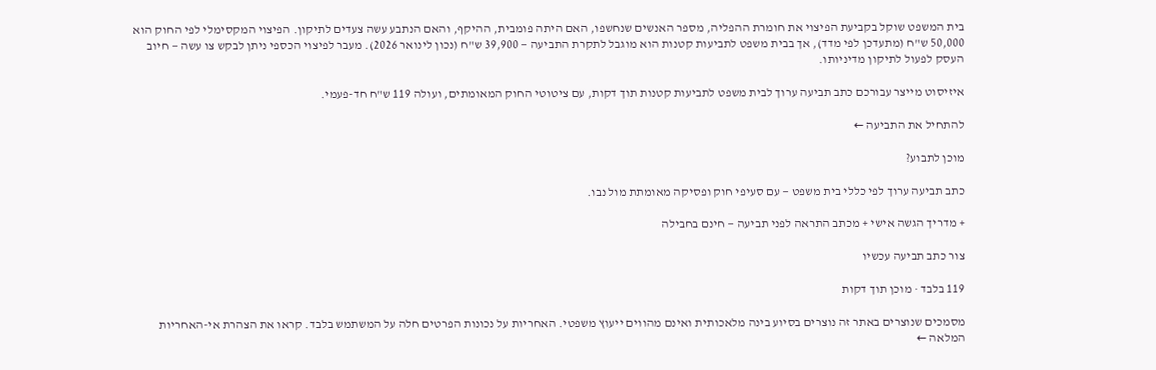בית המשפט שוקל בקביעת הפיצוי את חומרת ההפליה, מספר האנשים שנחשפו, האם היתה פומבית, ההיקף, והאם הנתבע עשה צעדים לתיקון. הפיצוי המקסימלי לפי החוק הוא 50,000 ש"ח (מתעדכן לפי מדד), אך בבית משפט לתביעות קטנות הוא מוגבל לתקרת התביעה — 39,900 ש"ח (נכון לינואר 2026). מעבר לפיצוי הכספי ניתן לבקש צו עשה — חיוב העסק לפעול לתיקון מדיניותו.

איזיסוט מייצר עבורכם כתב תביעה ערוך לבית משפט לתביעות קטנות תוך דקות, עם ציטוטי החוק המאומתים, ועולה 119 ש"ח חד-פעמי.

להתחיל את התביעה ←

מוכן לתבוע?

כתב תביעה ערוך לפי כללי בית משפט — עם סעיפי חוק ופסיקה מאומתת מול נבו.

+ מדריך הגשה אישי + מכתב התראה לפני תביעה — חינם בחבילה

צור כתב תביעה עכשיו

119 בלבד · מוכן תוך דקות

מסמכים שנוצרים באתר זה נוצרים בסיוע בינה מלאכותית ואינם מהווים ייעוץ משפטי. האחריות על נכונות הפרטים חלה על המשתמש בלבד. קראו את הצהרת אי-האחריות המלאה ←